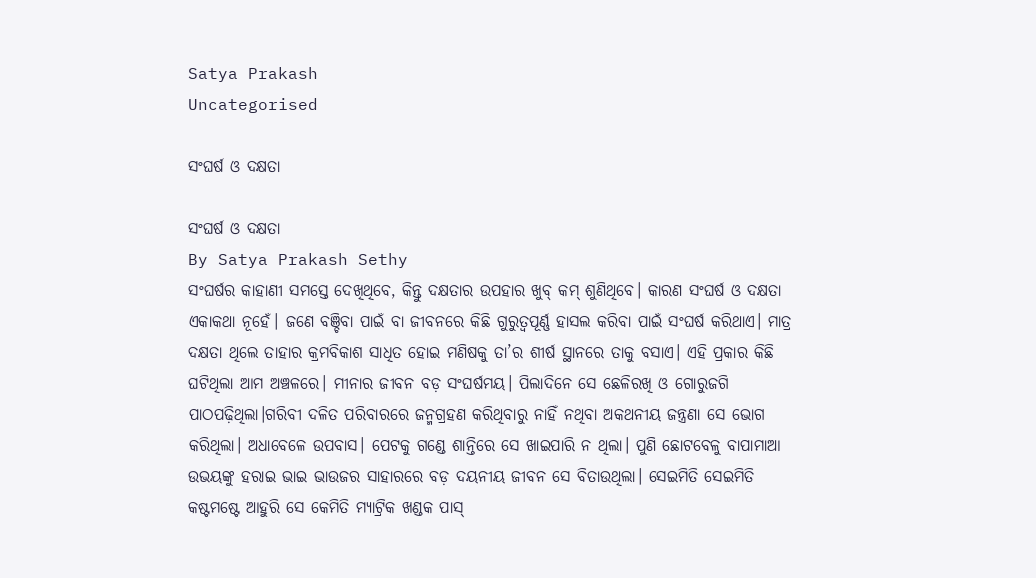Satya Prakash
Uncategorised

ସଂଘର୍ଷ ଓ ଦକ୍ଷତା

ସଂଘର୍ଷ ଓ ଦକ୍ଷତା
By Satya Prakash Sethy
ସଂଘର୍ଷର କାହାଣୀ ସମସ୍ତେ ଦେଖିଥିବେ, କିନ୍ତୁ ଦକ୍ଷତାର ଉପହାର ଖୁବ୍ କମ୍ ଶୁଣିଥିବେ। କାରଣ ସଂଘର୍ଷ ଓ ଦକ୍ଷତା ଏକାକଥା ନୂହେଁ। ଜଣେ ବଞ୍ଚିବା ପାଇଁ ବା ଜୀବନରେ କିଛି ଗୁରୁତ୍ଵପୂର୍ଣ୍ଣ ହାସଲ କରିବା ପାଇଁ ସଂଘର୍ଷ କରିଥାଏ। ମାତ୍ର ଦକ୍ଷତା ଥିଲେ ତାହାର କ୍ରମବିକାଶ ସାଧିତ ହୋଇ ମଣିଷକୁ ତା’ର ଶୀର୍ଷ ସ୍ଥାନରେ ତାକୁ ବସାଏ। ଏହି ପ୍ରକାର କିଛି ଘଟିଥିଲା ଆମ ଅଞ୍ଚଳରେ। ମୀନାର ଜୀବନ ବଡ଼ ସଂଘର୍ଷମୟ। ପିଲାଦିନେ ସେ ଛେଳିରଖି ଓ ଗୋରୁଜଗି ପାଠପଢ଼ିଥିଲା।ଗରିବୀ ଦଳିତ ପରିବାରରେ ଜନ୍ମଗ୍ରହଣ କରିଥିବାରୁ ନାହିଁ ନଥିବା ଅକଥନୀୟ ଜନ୍ତ୍ରଣା ସେ ଭୋଗ କରିଥିଲା। ଅଧାବେଳେ ଉପବାସ। ପେଟକୁ ଗଣ୍ଡେ ଶାନ୍ତିରେ ସେ ଖାଇପାରି ନ ଥିଲା। ପୁଣି ଛୋଟବେଳୁ ବାପାମାଆ ଉଭୟଙ୍କୁ ହରାଇ ଭାଇ ଭାଉଜର ସାହାରରେ ବଡ଼ ଦୟନୀୟ ଜୀବନ ସେ ବିତାଉଥିଲା। ସେଇମିତି ସେଇମିତି କଷ୍ଟମଷ୍ଟେ ଆହୁରି ସେ କେମିତି ମ୍ୟାଟ୍ରିକ ଖଣ୍ଡକ ପାସ୍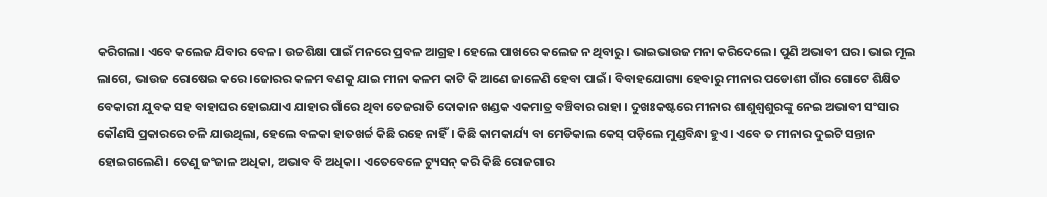କରିଗଲା। ଏବେ କଲେଜ ଯିବାର ବେଳ। ଉଚ୍ଚଶିକ୍ଷା ପାଇଁ ମନରେ ପ୍ରବଳ ଆଗ୍ରହ। ହେଲେ ପାଖରେ କଲେଜ ନ ଥିବାରୁ। ଭାଇଭାଉଜ ମନା କରିଦେଲେ। ପୁଣି ଅଭାବୀ ଘର। ଭାଇ ମୂଲ ଲାଗେ, ଭାଉଜ ରୋଷେଇ କରେ।ଜୋରର କଳମ ବଣକୁ ଯାଇ ମୀନା କଳମ କାଟି କି ଆଣେ ଜାଳେଣି ହେବା ପାଇଁ। ବିବାହଯୋଗ୍ୟା ହେବାରୁ ମୀନାର ପଡୋଶୀ ଗାଁର ଗୋଟେ ଶିକ୍ଷିତ ବେକାରୀ ଯୁବକ ସହ ବାହାଘର ହୋଇଯାଏ ଯାହାର ଗାଁରେ ଥିବା ତେଜରାତି ଦୋକାନ ଖଣ୍ଡକ ଏକମାତ୍ର ବଞ୍ଚିବାର ରାହା । ଦୁଖଃକଷ୍ଟରେ ମୀନାର ଶାଶୁଶ୍ଵଶୁରଙ୍କୁ ନେଇ ଅଭାବୀ ସଂସାର କୌଣସି ପ୍ରକାରରେ ଚଳି ଯାଉଥିଲା, ହେଲେ ବଳକା ହାତଖର୍ଚ୍ଚ କିଛି ରହେ ନାହିଁ। କିଛି କାମକାର୍ଯ୍ୟ ବା ମେଡିକାଲ କେସ୍ ପଡ଼ିଲେ ମୁଣ୍ଡବିନ୍ଧା ହୁଏ। ଏବେ ତ ମୀନାର ଦୁଇଟି ସନ୍ତାନ ହୋଇଗଲେଣି। ତେଣୁ ଜଂଜାଳ ଅଧିକା, ଅଭାବ ବି ଅଧିକା। ଏତେବେଳେ ଟ୍ୟୁସନ୍ କରି କିଛି ରୋଜଗାର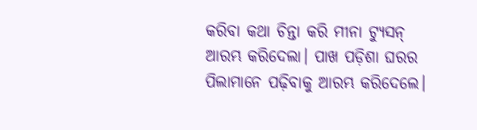କରିବା କଥା ଚିନ୍ତା କରି ମୀନା ଟ୍ୟୁସନ୍ ଆରମ୍ଭ କରିଦେଲା। ପାଖ ପଡ଼ିଶା ଘରର ପିଲାମାନେ ପଢ଼ିବାକୁ ଆରମ୍ଭ କରିଦେଲେ।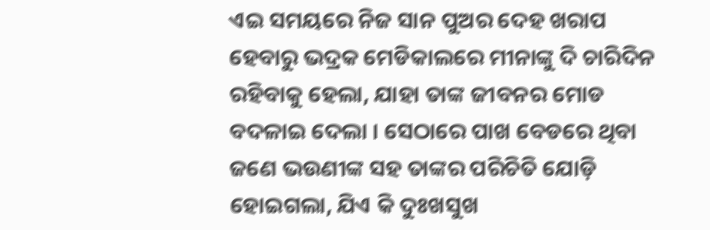ଏଇ ସମୟରେ ନିଜ ସାନ ପୁଅର ଦେହ ଖରାପ ହେବାରୁ ଭଦ୍ରକ ମେଡିକାଲରେ ମୀନାଙ୍କୁ ଦି ଚାରିଦିନ ରହିବାକୁ ହେଲା, ଯାହା ତାଙ୍କ ଜୀବନର ମୋଡ ବଦଳାଇ ଦେଲା । ସେଠାରେ ପାଖ ବେଡରେ ଥିବା ଜଣେ ଭଉଣୀଙ୍କ ସହ ତାଙ୍କର ପରିଚିତି ଯୋଡ଼ି ହୋଇଗଲା, ଯିଏ କି ଦୁଃଖସୁଖ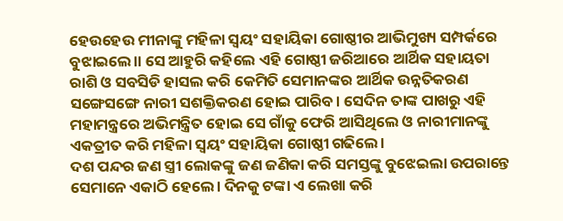ହେଉହେଉ ମୀନାଙ୍କୁ ମହିଳା ସ୍ଵୟଂ ସହାୟିକା ଗୋଷ୍ଠୀର ଆଭିମୁଖ୍ୟ ସମ୍ପର୍କରେ ବୁଝାଇଲେ।। ସେ ଆହୁରି କହିଲେ ଏହି ଗୋଷ୍ଠୀ ଜରିଆରେ ଆର୍ଥିକ ସହାୟତା ରାଶି ଓ ସବସିଡି ହାସଲ କରି କେମିତି ସେମାନଙ୍କର ଆର୍ଥିକ ଉନ୍ନତିକରଣ ସଙ୍ଗେସଙ୍ଗେ ନାରୀ ସଶକ୍ତିକରଣ ହୋଇ ପାରିବ। ସେଦିନ ତାଙ୍କ ପାଖରୁ ଏହି ମହାମନ୍ତ୍ରରେ ଅଭିମନ୍ତ୍ରିତ ହୋଇ ସେ ଗାଁକୁ ଫେରି ଆସିଥିଲେ ଓ ନାରୀମାନଙ୍କୁ ଏକତ୍ରୀତ କରି ମହିଳା ସ୍ଵୟଂ ସହାୟିକା ଗୋଷ୍ଠୀ ଗଢିଲେ।
ଦଶ ପନ୍ଦର ଜଣ ସ୍ତ୍ରୀ ଲୋକଙ୍କୁ ଜଣ ଜଣିକା କରି ସମସ୍ତଙ୍କୁ ବୁଝେଇଲା ଉପରାନ୍ତେ ସେମାନେ ଏକାଠି ହେଲେ। ଦିନକୁ ଟଙ୍କା ଏ ଲେଖା କରି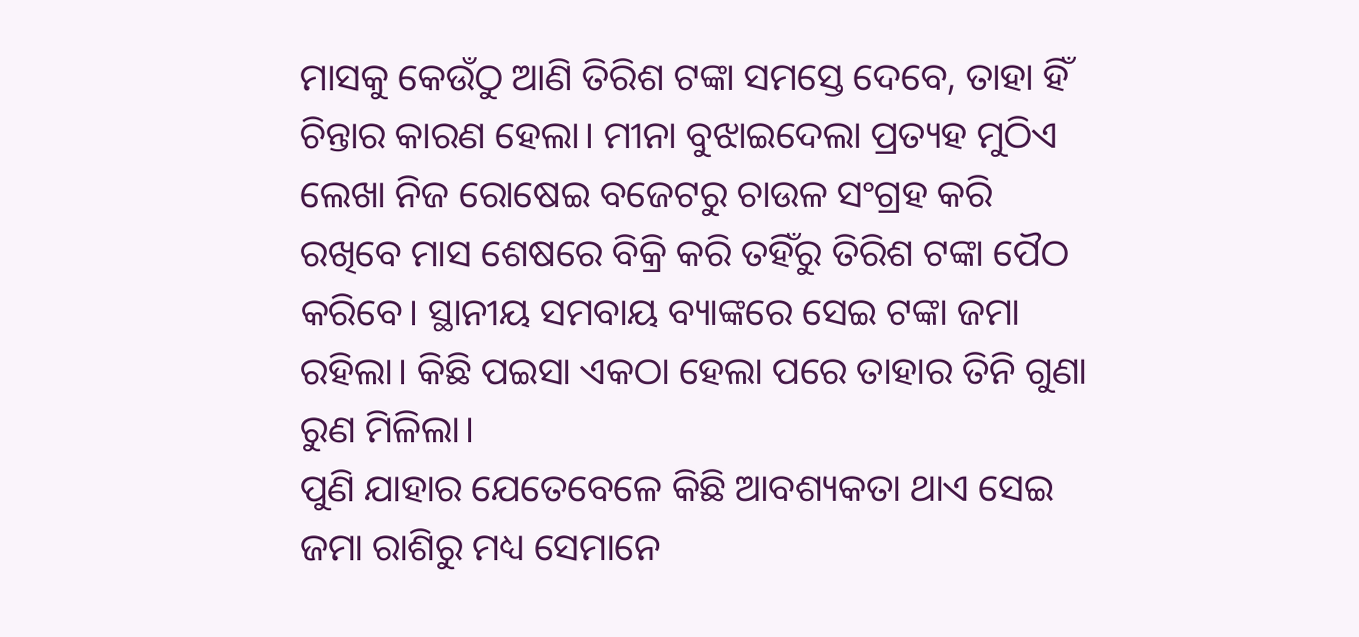ମାସକୁ କେଉଁଠୁ ଆଣି ତିରିଶ ଟଙ୍କା ସମସ୍ତେ ଦେବେ, ତାହା ହିଁ ଚିନ୍ତାର କାରଣ ହେଲା। ମୀନା ବୁଝାଇଦେଲା ପ୍ରତ୍ୟହ ମୁଠିଏ ଲେଖା ନିଜ ରୋଷେଇ ବଜେଟରୁ ଚାଉଳ ସଂଗ୍ରହ କରି ରଖିବେ ମାସ ଶେଷରେ ବିକ୍ରି କରି ତହିଁରୁ ତିରିଶ ଟଙ୍କା ପୈଠ କରିବେ। ସ୍ଥାନୀୟ ସମବାୟ ବ୍ୟାଙ୍କରେ ସେଇ ଟଙ୍କା ଜମା ରହିଲା। କିଛି ପଇସା ଏକଠା ହେଲା ପରେ ତାହାର ତିନି ଗୁଣା ରୁଣ ମିଳିଲା।
ପୁଣି ଯାହାର ଯେତେବେଳେ କିଛି ଆବଶ୍ୟକତା ଥାଏ ସେଇ ଜମା ରାଶିରୁ ମଧ୍ୟ ସେମାନେ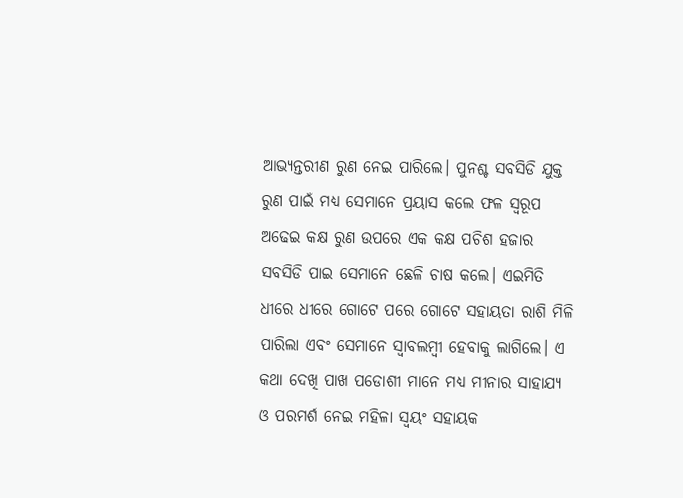ଆଭ୍ୟନ୍ତରୀଣ ରୁଣ ନେଇ ପାରିଲେ। ପୁନଶ୍ଚ ସବସିଡି ଯୁକ୍ତ ରୁଣ ପାଇଁ ମଧ୍ଯ ସେମାନେ ପ୍ରୟାସ କଲେ ଫଳ ସ୍ଵରୂପ ଅଢେଇ କକ୍ଷ ରୁଣ ଉପରେ ଏକ କକ୍ଷ ପଚିଶ ହଜାର ସବସିଡି ପାଇ ସେମାନେ ଛେଳି ଚାଷ କଲେ। ଏଇମିତି ଧୀରେ ଧୀରେ ଗୋଟେ ପରେ ଗୋଟେ ସହାୟତା ରାଶି ମିଳି ପାରିଲା ଏବଂ ସେମାନେ ସ୍ୱାବଲମ୍ବୀ ହେବାକୁ ଲାଗିଲେ। ଏ କଥା ଦେଖି ପାଖ ପଡୋଶୀ ମାନେ ମଧ୍ୟ ମୀନାର ସାହାଯ୍ୟ ଓ ପରମର୍ଶ ନେଇ ମହିଳା ସ୍ଵୟଂ ସହାୟକ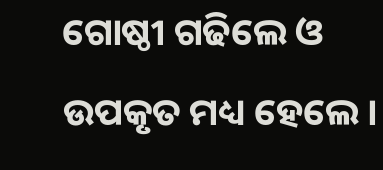ଗୋଷ୍ଠୀ ଗଢିଲେ ଓ ଉପକୃତ ମଧ୍ୟ ହେଲେ।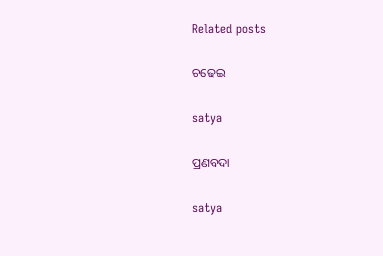Related posts

ଚଢେଇ

satya

ପ୍ରଣବଦା

satya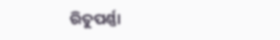ରିତୁପର୍ଣ୍ଣା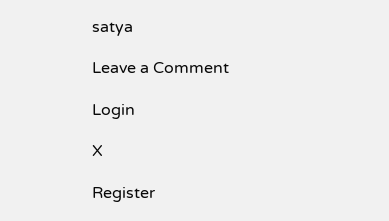satya

Leave a Comment

Login

X

Register